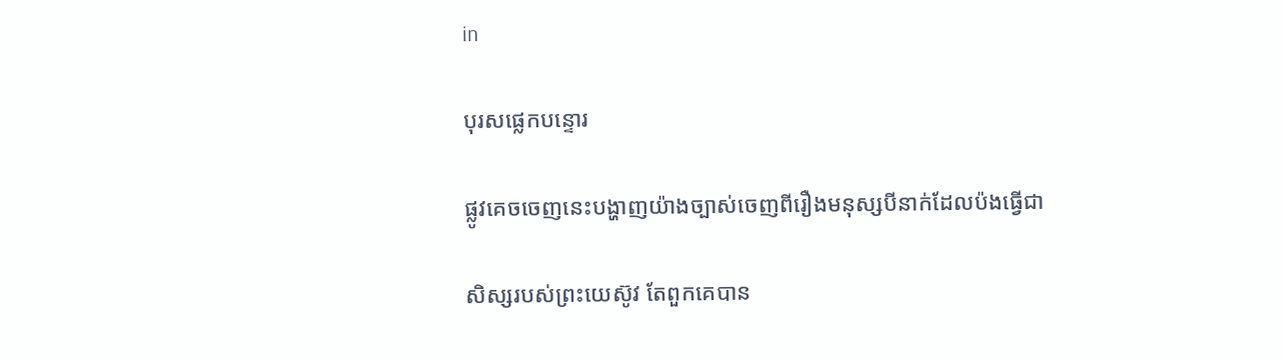in

បុរសផ្លេកបន្ទោរ

ផ្លូវគេចចេញនេះបង្ហាញយ៉ាងច្បាស់ចេញពីរឿងមនុស្សបីនាក់ដែលប៉ងធ្វើជា

សិស្សរបស់ព្រះយេស៊ូវ តែពួកគេបាន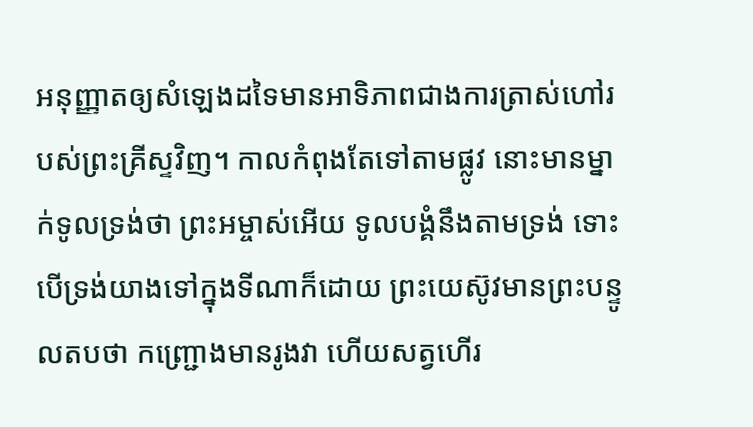អនុញ្ញាតឲ្យសំឡេងដទៃមានអាទិភាពជាងការត្រាស់ហៅរបស់ព្រះគ្រីស្ទវិញ។ កាលកំពុងតែទៅតាមផ្លូវ នោះមានម្នាក់ទូលទ្រង់ថា ព្រះអម្ចាស់អើយ ទូលបង្គំនឹងតាមទ្រង់ ទោះបើទ្រង់យាងទៅក្នុងទីណាក៏ដោយ ព្រះយេស៊ូវមានព្រះបន្ទូលតបថា កញ្ជ្រោងមានរូងវា ហើយសត្វហើរ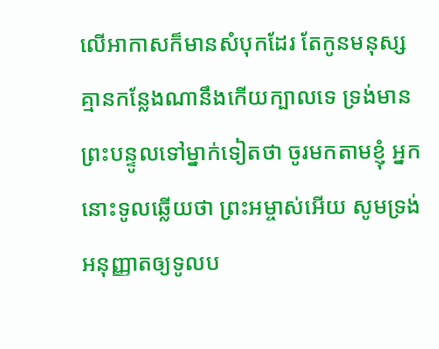លើអាកាសក៏មានសំបុកដែរ តែកូនមនុស្សគ្មានកន្លែងណានឹងកើយក្បាលទេ ទ្រង់មានព្រះបន្ទូលទៅម្នាក់ទៀតថា ចូរមកតាមខ្ញុំ អ្នកនោះទូលឆ្លើយថា ព្រះអម្ចាស់អើយ សូមទ្រង់អនុញ្ញាតឲ្យទូលប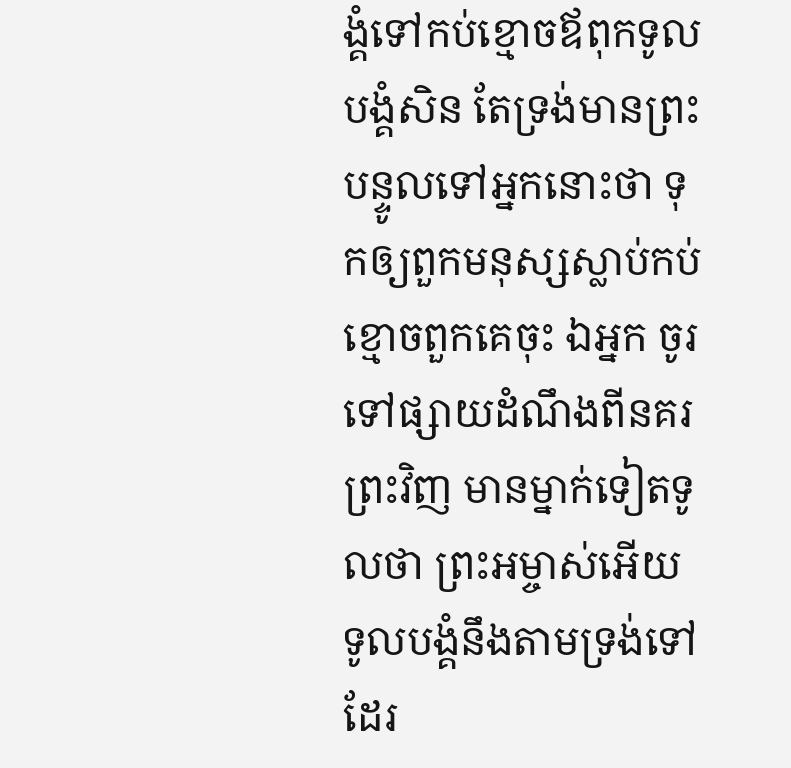ង្គំទៅកប់ខ្មោចឪពុកទូលបង្គំសិន តែទ្រង់មានព្រះបន្ទូលទៅអ្នកនោះថា ទុកឲ្យពួកមនុស្សស្លាប់កប់ខ្មោចពួកគេចុះ ឯអ្នក ចូរទៅផ្សាយដំណឹងពីនគរព្រះវិញ មានម្នាក់ទៀតទូលថា ព្រះអម្ចាស់អើយ ទូលបង្គំនឹងតាមទ្រង់ទៅដែរ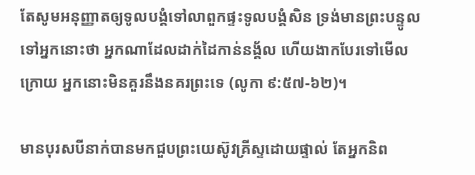តែសូមអនុញ្ញាតឲ្យទូលបង្គំទៅលាពួកផ្ទះទូលបង្គំសិន ទ្រង់មានព្រះបន្ទូលទៅអ្នកនោះថា អ្នកណាដែលដាក់ដៃកាន់នង្គ័ល ហើយងាកបែរទៅមើលក្រោយ អ្នកនោះមិនគួរនឹងនគរព្រះទេ (លូកា ៩:៥៧-៦២)។

មានបុរសបីនាក់បានមកជួបព្រះយេស៊ូវគ្រីស្ទដោយផ្ទាល់ តែអ្នកនិព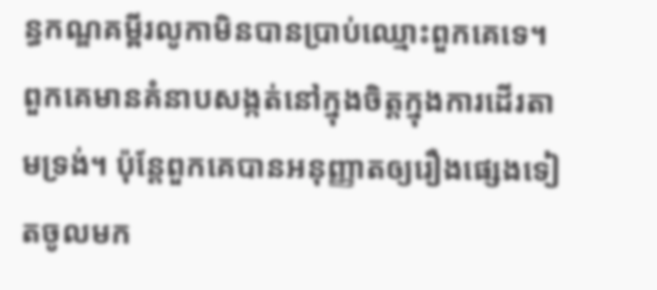ន្ធកណ្ឌគម្ពីរលូកាមិនបានប្រាប់ឈ្មោះពួកគេទេ។ ពួកគេមានគំនាបសង្កត់នៅក្នុងចិត្តក្នុងការដើរតាមទ្រង់។ ប៉ុន្តែពួកគេបានអនុញ្ញាតឲ្យរឿងផ្សេងទៀតចូលមក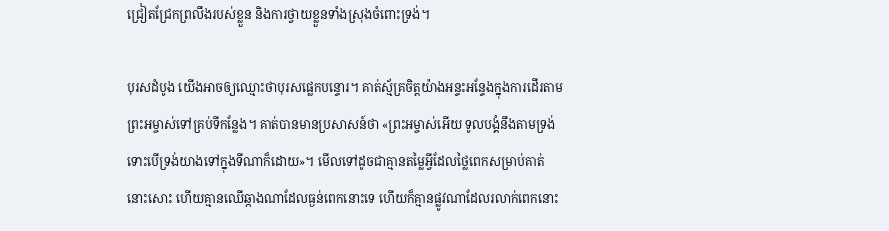ជ្រៀតជ្រែកព្រលឹងរបស់ខ្លួន និងការថ្វាយខ្លួនទាំងស្រុងចំពោះទ្រង់។

បុរសដំបូង យើងអាចឲ្យឈ្មោះថាបុរសផ្លេកបន្ទោរ។ គាត់ស្ម័គ្រចិត្តយ៉ាងអន្ទះអន្ទែងក្នុងការដើរតាមព្រះអម្ចាស់ទៅគ្រប់ទីកន្លែង។ គាត់បានមានប្រសាសន៍ថា «ព្រះអម្ចាស់អើយ ទូលបង្គំនឹងតាមទ្រង់ ទោះបើទ្រង់យាងទៅក្នុងទីណាក៏ដោយ»។ មើលទៅដូចជាគ្មានតម្លៃអ្វីដែលថ្លៃពេកសម្រាប់គាត់នោះសោះ ហើយគ្មានឈើឆ្កាងណាដែលធ្ងន់ពេកនោះទេ ហើយក៏គ្មានផ្លូវណាដែលរលាក់ពេកនោះ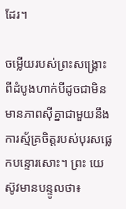ដែរ។

ចម្លើយរបស់ព្រះសង្គ្រោះ ពីដំបូងហាក់បីដូចជាមិនមានភាពស៊ីគ្នាជាមួយនឹងការស្ម័គ្រចិត្តរបស់បុរសផ្លេកបន្ទោរសោះ។ ព្រះ យេស៊ូវមានបន្ទូលថា៖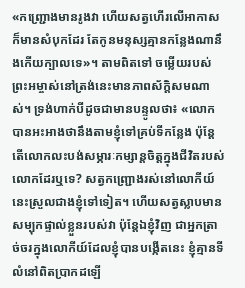«កញ្ជ្រោងមានរូងវា ហើយសត្វហើរលើអាកាសក៏មានសំបុកដែរ តែកូនមនុស្សគ្មានកន្លែងណានឹងកើយក្បាលទេ»។ តាមពិតទៅ ចម្លើយរបស់ព្រះអម្ចាស់នៅត្រង់នេះមានភាពស័ក្ដិសមណាស់។ ទ្រង់ហាក់បីដូចជាមានបន្ទូលថា៖ «លោកបានអះអាងថានឹងតាមខ្ញុំទៅគ្រប់ទីកន្លែង ប៉ុន្តែតើលោកលះបង់សម្ភារៈកម្សាន្តចិត្តក្នុងជីវិតរបស់លោកដែរឬទេ? សត្វកញ្ជ្រោងរស់នៅលោកីយ៍នេះស្រួលជាងខ្ញុំទៅទៀត។ ហើយសត្វស្លាបមានសម្បុកផ្ទាល់ខ្លួនរបស់វា ប៉ុន្តែឯខ្ញុំវិញ ជាអ្នកត្រាច់ចរក្នុងលោកីយ៍ដែលខ្ញុំបានបង្កើតនេះ ខ្ញុំគ្មានទីលំនៅពិតប្រាកដឡើ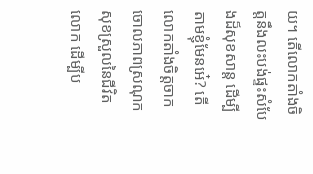យ។ តើលោកតាំងចិត្តនឹងលះបង់ផ្ទះសំបែងដ៏សុខសាន្ត ដើម្បីតាមខ្ញុំមែនអេ៎? តើលោកតាំងចិត្តចាកចោលភាពស្រណុកសុខស្រួលនៃជីវិតលោក ដើម្បីប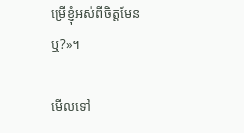ម្រើខ្ញុំអស់ពីចិត្តមែនឬ?»។

មើលទៅ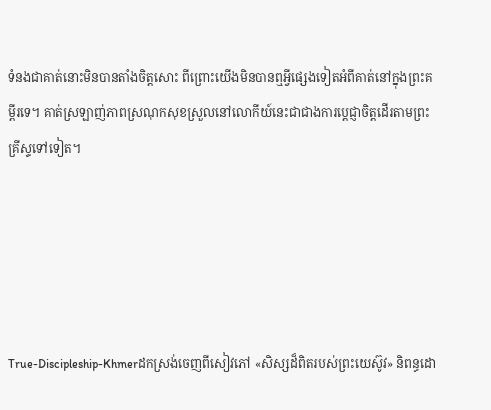ទំនងជាគាត់នោះមិនបានតាំងចិត្តសោះ ពីព្រោះយើងមិនបានឮអ្វីផ្សេងទៀតអំពីគាត់នៅក្នុងព្រះគម្ពីរទេ។ គាត់ស្រឡាញ់ភាពស្រណុកសុខស្រួលនៅលោកីយ៍នេះជាជាងការប្ដេជ្ញាចិត្តដើរតាមព្រះគ្រីស្ទទៅទៀត។





True-Discipleship-Khmerដកស្រង់ចេញពីសៀវភៅ «សិស្សដ៏ពិតរបស់ព្រះយេស៊ូវ» និពន្ធដោ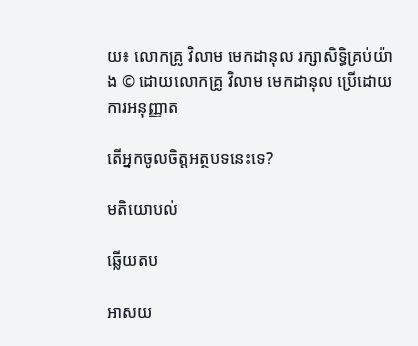យ៖ លោកគ្រូ វិលាម មេកដានុល រក្សាសិទ្ធិគ្រប់យ៉ាង © ដោយលោកគ្រូ វិលាម មេកដានុល ប្រើដោយការអនុញ្ញាត

តើអ្នកចូលចិត្តអត្ថបទនេះទេ?

មតិយោបល់

ឆ្លើយតប

អាសយ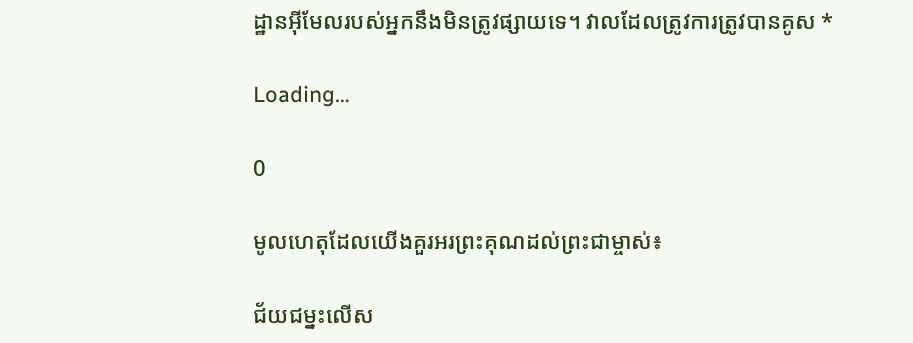ដ្ឋានអ៊ីមែលរបស់អ្នកនឹងមិនត្រូវផ្សាយទេ។ វាលដែលត្រូវការត្រូវបានគូស *

Loading…

0

មូលហេតុដែលយើងគួរអរព្រះគុណដល់ព្រះជាម្ចាស់៖

ជ័យជម្នះលើស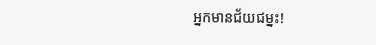អ្នកមានជ័យជម្នះ!